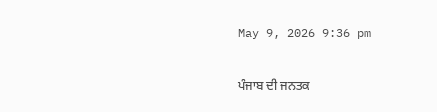May 9, 2026 9:36 pm

ਪੰਜਾਬ ਦੀ ਜਨਤਕ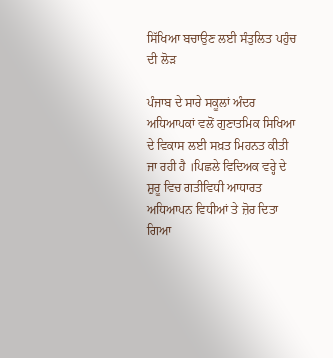ਸਿੱਖਿਆ ਬਚਾਉਣ ਲਈ ਸੰਤੁਲਿਤ ਪਹੁੰਚ ਦੀ ਲੋੜ

ਪੰਜਾਬ ਦੇ ਸਾਰੇ ਸਕੂਲਾਂ ਅੰਦਰ ਅਧਿਆਪਕਾਂ ਵਲੋਂ ਗੁਣਾਤਮਿਕ ਸਿਖਿਆ ਦੇ ਵਿਕਾਸ ਲਈ ਸਖ਼ਤ ਮਿਹਨਤ ਕੀਤੀ ਜਾ ਰਹੀ ਹੈ ।ਪਿਛਲੇ ਵਿਦਿਅਕ ਵਰ੍ਹੇ ਦੇ ਸ਼ੁਰੂ ਵਿਚ ਗਤੀਵਿਧੀ ਆਧਾਰਤ ਅਧਿਆਪਨ ਵਿਧੀਆਂ ਤੇ ਜ਼ੋਰ ਦਿਤਾ ਗਿਆ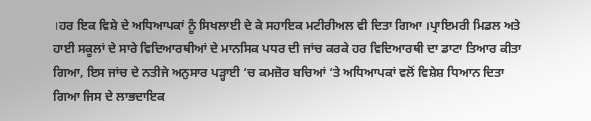।ਹਰ ਇਕ ਵਿਸ਼ੇ ਦੇ ਅਧਿਆਪਕਾਂ ਨੂੰ ਸਿਖਲਾਈ ਦੇ ਕੇ ਸਹਾਇਕ ਮਟੀਰੀਅਲ ਵੀ ਦਿਤਾ ਗਿਆ ।ਪ੍ਰਾਇਮਰੀ ਮਿਡਲ ਅਤੇ ਹਾਈ ਸਕੂਲਾਂ ਦੇ ਸਾਰੇ ਵਿਦਿਆਰਥੀਆਂ ਦੇ ਮਾਨਸਿਕ ਪਧਰ ਦੀ ਜਾਂਚ ਕਰਕੇ ਹਰ ਵਿਦਿਆਰਥੀ ਦਾ ਡਾਟਾ ਤਿਆਰ ਕੀਤਾ ਗਿਆ, ਇਸ ਜਾਂਚ ਦੇ ਨਤੀਜੇ ਅਨੁਸਾਰ ਪੜ੍ਹਾਈ ‘ਚ ਕਮਜ਼ੋਰ ਬਚਿਆਂ ‘ਤੇ ਅਧਿਆਪਕਾਂ ਵਲੋਂ ਵਿਸ਼ੇਸ਼ ਧਿਆਨ ਦਿਤਾ ਗਿਆ ਜਿਸ ਦੇ ਲਾਭਦਾਇਕ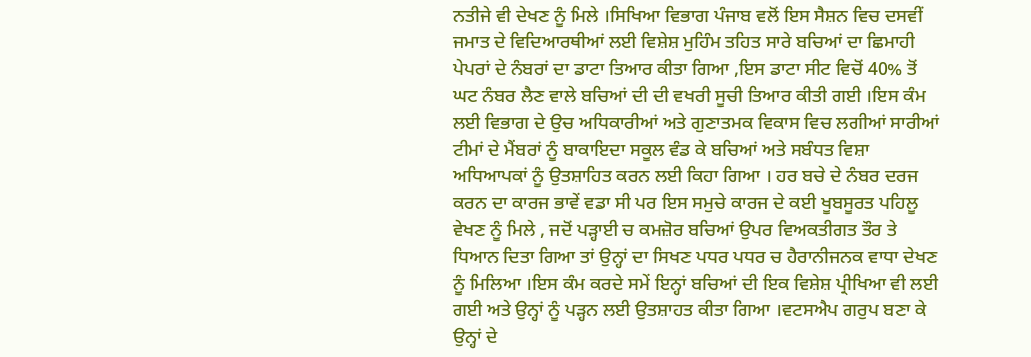ਨਤੀਜੇ ਵੀ ਦੇਖਣ ਨੂੰ ਮਿਲੇ ।ਸਿਖਿਆ ਵਿਭਾਗ ਪੰਜਾਬ ਵਲੋਂ ਇਸ ਸੈਸ਼ਨ ਵਿਚ ਦਸਵੀਂ ਜਮਾਤ ਦੇ ਵਿਦਿਆਰਥੀਆਂ ਲਈ ਵਿਸ਼ੇਸ਼ ਮੁਹਿੰਮ ਤਹਿਤ ਸਾਰੇ ਬਚਿਆਂ ਦਾ ਛਿਮਾਹੀ ਪੇਪਰਾਂ ਦੇ ਨੰਬਰਾਂ ਦਾ ਡਾਟਾ ਤਿਆਰ ਕੀਤਾ ਗਿਆ ,ਇਸ ਡਾਟਾ ਸੀਟ ਵਿਚੋਂ 40% ਤੋਂ ਘਟ ਨੰਬਰ ਲੈਣ ਵਾਲੇ ਬਚਿਆਂ ਦੀ ਦੀ ਵਖਰੀ ਸੂਚੀ ਤਿਆਰ ਕੀਤੀ ਗਈ ।ਇਸ ਕੰਮ ਲਈ ਵਿਭਾਗ ਦੇ ਉਚ ਅਧਿਕਾਰੀਆਂ ਅਤੇ ਗੁਣਾਤਮਕ ਵਿਕਾਸ ਵਿਚ ਲਗੀਆਂ ਸਾਰੀਆਂ ਟੀਮਾਂ ਦੇ ਮੈਂਬਰਾਂ ਨੂੰ ਬਾਕਾਇਦਾ ਸਕੂਲ ਵੰਡ ਕੇ ਬਚਿਆਂ ਅਤੇ ਸਬੰਧਤ ਵਿਸ਼ਾ ਅਧਿਆਪਕਾਂ ਨੂੰ ਉਤਸ਼ਾਹਿਤ ਕਰਨ ਲਈ ਕਿਹਾ ਗਿਆ । ਹਰ ਬਚੇ ਦੇ ਨੰਬਰ ਦਰਜ ਕਰਨ ਦਾ ਕਾਰਜ ਭਾਵੇਂ ਵਡਾ ਸੀ ਪਰ ਇਸ ਸਮੁਚੇ ਕਾਰਜ ਦੇ ਕਈ ਖੂਬਸੂਰਤ ਪਹਿਲੂ ਵੇਖਣ ਨੂੰ ਮਿਲੇ , ਜਦੋਂ ਪੜ੍ਹਾਈ ਚ ਕਮਜ਼ੋਰ ਬਚਿਆਂ ਉਪਰ ਵਿਅਕਤੀਗਤ ਤੌਰ ਤੇ ਧਿਆਨ ਦਿਤਾ ਗਿਆ ਤਾਂ ਉਨ੍ਹਾਂ ਦਾ ਸਿਖਣ ਪਧਰ ਪਧਰ ਚ ਹੈਰਾਨੀਜਨਕ ਵਾਧਾ ਦੇਖਣ ਨੂੰ ਮਿਲਿਆ ।ਇਸ ਕੰਮ ਕਰਦੇ ਸਮੇਂ ਇਨ੍ਹਾਂ ਬਚਿਆਂ ਦੀ ਇਕ ਵਿਸ਼ੇਸ਼ ਪ੍ਰੀਖਿਆ ਵੀ ਲਈ ਗਈ ਅਤੇ ਉਨ੍ਹਾਂ ਨੂੰ ਪੜ੍ਹਨ ਲਈ ਉਤਸ਼ਾਹਤ ਕੀਤਾ ਗਿਆ ।ਵਟਸਐਪ ਗਰੁਪ ਬਣਾ ਕੇ ਉਨ੍ਹਾਂ ਦੇ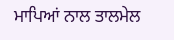ਮਾਪਿਆਂ ਨਾਲ ਤਾਲਮੇਲ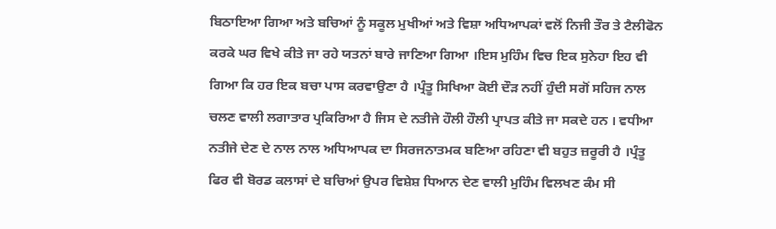ਬਿਠਾਇਆ ਗਿਆ ਅਤੇ ਬਚਿਆਂ ਨੂੰ ਸਕੂਲ ਮੁਖੀਆਂ ਅਤੇ ਵਿਸ਼ਾ ਅਧਿਆਪਕਾਂ ਵਲੋਂ ਨਿਜੀ ਤੌਰ ਤੇ ਟੈਲੀਫੋਨ ਕਰਕੇ ਘਰ ਵਿਖੇ ਕੀਤੇ ਜਾ ਰਹੇ ਯਤਨਾਂ ਬਾਰੇ ਜਾਣਿਆ ਗਿਆ ।ਇਸ ਮੁਹਿੰਮ ਵਿਚ ਇਕ ਸੁਨੇਹਾ ਇਹ ਵੀ ਗਿਆ ਕਿ ਹਰ ਇਕ ਬਚਾ ਪਾਸ ਕਰਵਾਉਣਾ ਹੈ ।ਪ੍ਰੰਤੂ ਸਿਖਿਆ ਕੋਈ ਦੌੜ ਨਹੀਂ ਹੁੰਦੀ ਸਗੋਂ ਸਹਿਜ ਨਾਲ ਚਲਣ ਵਾਲੀ ਲਗਾਤਾਰ ਪ੍ਰਕਿਰਿਆ ਹੈ ਜਿਸ ਦੇ ਨਤੀਜੇ ਹੌਲੀ ਹੌਲੀ ਪ੍ਰਾਪਤ ਕੀਤੇ ਜਾ ਸਕਦੇ ਹਨ । ਵਧੀਆ ਨਤੀਜੇ ਦੇਣ ਦੇ ਨਾਲ ਨਾਲ ਅਧਿਆਪਕ ਦਾ ਸਿਰਜਨਾਤਮਕ ਬਣਿਆ ਰਹਿਣਾ ਵੀ ਬਹੁਤ ਜ਼ਰੂਰੀ ਹੈ ।ਪ੍ਰੰਤੂ ਫਿਰ ਵੀ ਬੋਰਡ ਕਲਾਸਾਂ ਦੇ ਬਚਿਆਂ ਉਪਰ ਵਿਸ਼ੇਸ਼ ਧਿਆਨ ਦੇਣ ਵਾਲੀ ਮੁਹਿੰਮ ਵਿਲਖਣ ਕੰਮ ਸੀ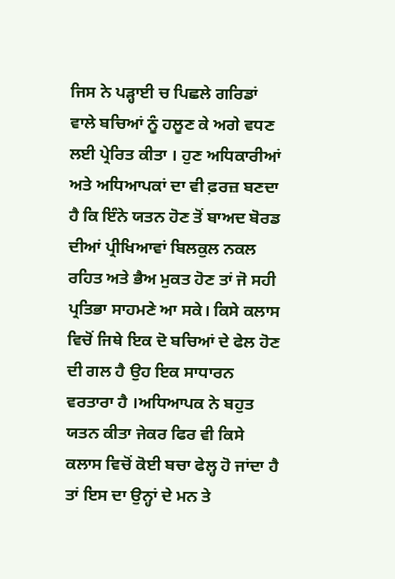ਜਿਸ ਨੇ ਪੜ੍ਹਾਈ ਚ ਪਿਛਲੇ ਗਰਿਡਾਂ ਵਾਲੇ ਬਚਿਆਂ ਨੂੰ ਹਲੂਣ ਕੇ ਅਗੇ ਵਧਣ ਲਈ ਪ੍ਰੇਰਿਤ ਕੀਤਾ । ਹੁਣ ਅਧਿਕਾਰੀਆਂ ਅਤੇ ਅਧਿਆਪਕਾਂ ਦਾ ਵੀ ਫ਼ਰਜ਼ ਬਣਦਾ ਹੈ ਕਿ ਇੰਨੇ ਯਤਨ ਹੋਣ ਤੋਂ ਬਾਅਦ ਬੋਰਡ ਦੀਆਂ ਪ੍ਰੀਖਿਆਵਾਂ ਬਿਲਕੁਲ ਨਕਲ ਰਹਿਤ ਅਤੇ ਭੈਅ ਮੁਕਤ ਹੋਣ ਤਾਂ ਜੋ ਸਹੀ ਪ੍ਰਤਿਭਾ ਸਾਹਮਣੇ ਆ ਸਕੇ। ਕਿਸੇ ਕਲਾਸ ਵਿਚੋਂ ਜਿਥੇ ਇਕ ਦੋ ਬਚਿਆਂ ਦੇ ਫੇਲ ਹੋਣ ਦੀ ਗਲ ਹੈ ਉਹ ਇਕ ਸਾਧਾਰਨ ਵਰਤਾਰਾ ਹੈ ।ਅਧਿਆਪਕ ਨੇ ਬਹੁਤ ਯਤਨ ਕੀਤਾ ਜੇਕਰ ਫਿਰ ਵੀ ਕਿਸੇ ਕਲਾਸ ਵਿਚੋਂ ਕੋਈ ਬਚਾ ਫੇਲ੍ਹ ਹੋ ਜਾਂਦਾ ਹੈ ਤਾਂ ਇਸ ਦਾ ਉਨ੍ਹਾਂ ਦੇ ਮਨ ਤੇ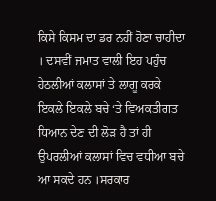ਕਿਸੇ ਕਿਸਮ ਦਾ ਡਰ ਨਹੀਂ ਹੋਣਾ ਚਾਹੀਦਾ । ਦਸਵੀਂ ਜਮਾਤ ਵਾਲੀ ਇਹ ਪਹੁੰਚ ਹੇਠਲੀਆਂ ਕਲਾਸਾਂ ਤੇ ਲਾਗੂ ਕਰਕੇ ਇਕਲੇ ਇਕਲੇ ਬਚੇ ‘ਤੇ ਵਿਅਕਤੀਗਤ ਧਿਆਨ ਦੇਣ ਦੀ ਲੋੜ ਹੈ ਤਾਂ ਹੀ ਉਪਰਲੀਆਂ ਕਲਾਸਾਂ ਵਿਚ ਵਧੀਆ ਬਚੇ ਆ ਸਕਦੇ ਹਨ ।ਸਰਕਾਰ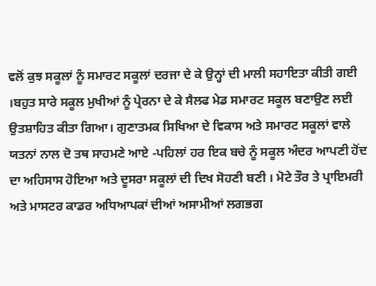ਵਲੋਂ ਕੁਝ ਸਕੂਲਾਂ ਨੂੰ ਸਮਾਰਟ ਸਕੂਲਾਂ ਦਰਜਾ ਦੇ ਕੇ ਉਨ੍ਹਾਂ ਦੀ ਮਾਲੀ ਸਹਾਇਤਾ ਕੀਤੀ ਗਈ ।ਬਹੁਤ ਸਾਰੇ ਸਕੂਲ ਮੁਖੀਆਂ ਨੂੰ ਪ੍ਰੇਰਨਾ ਦੇ ਕੇ ਸੈਲਫ ਮੇਡ ਸਮਾਰਟ ਸਕੂਲ ਬਣਾਉਣ ਲਈ ਉਤਸ਼ਾਹਿਤ ਕੀਤਾ ਗਿਆ। ਗੁਣਾਤਮਕ ਸਿਖਿਆ ਦੇ ਵਿਕਾਸ ਅਤੇ ਸਮਾਰਟ ਸਕੂਲਾਂ ਵਾਲੇ ਯਤਨਾਂ ਨਾਲ ਦੋ ਤਥ ਸਾਹਮਣੇ ਆਏ -ਪਹਿਲਾਂ ਹਰ ਇਕ ਬਚੇ ਨੂੰ ਸਕੂਲ ਅੰਦਰ ਆਪਣੀ ਹੋਂਦ ਦਾ ਅਹਿਸਾਸ ਹੋਇਆ ਅਤੇ ਦੂਸਰਾ ਸਕੂਲਾਂ ਦੀ ਦਿਖ ਸੋਹਣੀ ਬਣੀ । ਮੋਟੇ ਤੌਰ ਤੇ ਪ੍ਰਾਇਮਰੀ ਅਤੇ ਮਾਸਟਰ ਕਾਡਰ ਅਧਿਆਪਕਾਂ ਦੀਆਂ ਅਸਾਮੀਆਂ ਲਗਭਗ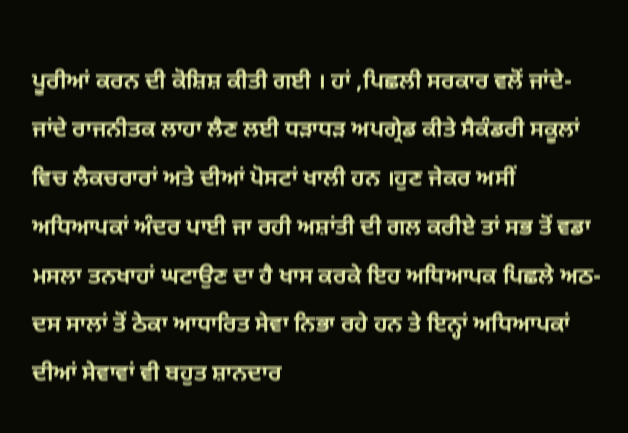ਪੂਰੀਆਂ ਕਰਨ ਦੀ ਕੋਸ਼ਿਸ਼ ਕੀਤੀ ਗਈ । ਹਾਂ ,ਪਿਛਲੀ ਸਰਕਾਰ ਵਲੋਂ ਜਾਂਦੇ-ਜਾਂਦੇ ਰਾਜਨੀਤਕ ਲਾਹਾ ਲੈਣ ਲਈ ਧੜਾਧੜ ਅਪਗ੍ਰੇਡ ਕੀਤੇ ਸੈਕੰਡਰੀ ਸਕੂਲਾਂ ਵਿਚ ਲੈਕਚਰਾਰਾਂ ਅਤੇ ਦੀਆਂ ਪੋਸਟਾਂ ਖਾਲੀ ਹਨ ।ਹੁਣ ਜੇਕਰ ਅਸੀਂ ਅਧਿਆਪਕਾਂ ਅੰਦਰ ਪਾਈ ਜਾ ਰਹੀ ਅਸ਼ਾਂਤੀ ਦੀ ਗਲ ਕਰੀਏ ਤਾਂ ਸਭ ਤੋਂ ਵਡਾ ਮਸਲਾ ਤਨਖਾਹਾਂ ਘਟਾਉਣ ਦਾ ਹੈ ਖਾਸ ਕਰਕੇ ਇਹ ਅਧਿਆਪਕ ਪਿਛਲੇ ਅਠ-ਦਸ ਸਾਲਾਂ ਤੋਂ ਠੇਕਾ ਆਧਾਰਿਤ ਸੇਵਾ ਨਿਭਾ ਰਹੇ ਹਨ ਤੇ ਇਨ੍ਹਾਂ ਅਧਿਆਪਕਾਂ ਦੀਆਂ ਸੇਵਾਵਾਂ ਵੀ ਬਹੁਤ ਸ਼ਾਨਦਾਰ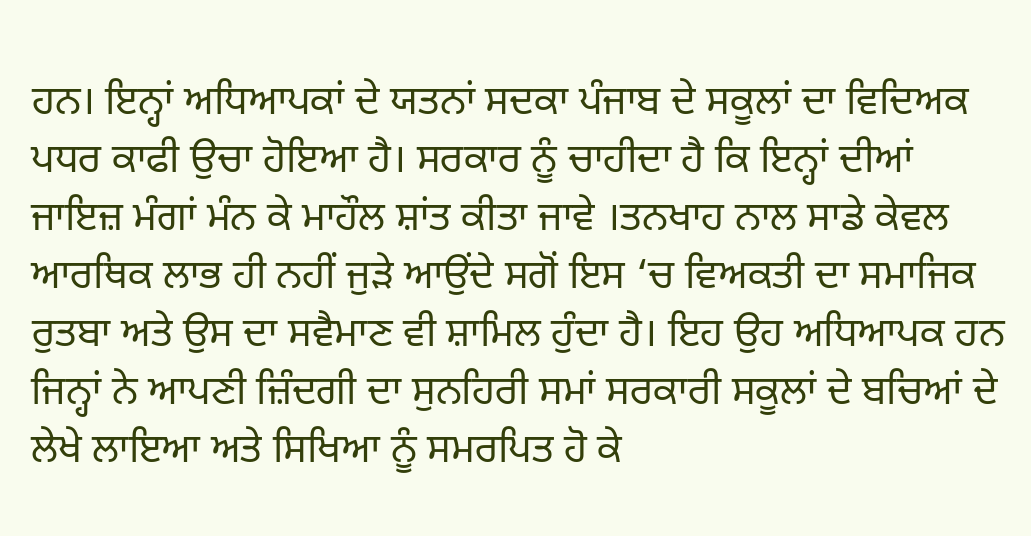ਹਨ। ਇਨ੍ਹਾਂ ਅਧਿਆਪਕਾਂ ਦੇ ਯਤਨਾਂ ਸਦਕਾ ਪੰਜਾਬ ਦੇ ਸਕੂਲਾਂ ਦਾ ਵਿਦਿਅਕ ਪਧਰ ਕਾਫੀ ਉਚਾ ਹੋਇਆ ਹੈ। ਸਰਕਾਰ ਨੂੰ ਚਾਹੀਦਾ ਹੈ ਕਿ ਇਨ੍ਹਾਂ ਦੀਆਂ ਜਾਇਜ਼ ਮੰਗਾਂ ਮੰਨ ਕੇ ਮਾਹੌਲ ਸ਼ਾਂਤ ਕੀਤਾ ਜਾਵੇ ।ਤਨਖਾਹ ਨਾਲ ਸਾਡੇ ਕੇਵਲ ਆਰਥਿਕ ਲਾਭ ਹੀ ਨਹੀਂ ਜੁੜੇ ਆਉਂਦੇ ਸਗੋਂ ਇਸ ‘ਚ ਵਿਅਕਤੀ ਦਾ ਸਮਾਜਿਕ ਰੁਤਬਾ ਅਤੇ ਉਸ ਦਾ ਸਵੈਮਾਣ ਵੀ ਸ਼ਾਮਿਲ ਹੁੰਦਾ ਹੈ। ਇਹ ਉਹ ਅਧਿਆਪਕ ਹਨ ਜਿਨ੍ਹਾਂ ਨੇ ਆਪਣੀ ਜ਼ਿੰਦਗੀ ਦਾ ਸੁਨਹਿਰੀ ਸਮਾਂ ਸਰਕਾਰੀ ਸਕੂਲਾਂ ਦੇ ਬਚਿਆਂ ਦੇ ਲੇਖੇ ਲਾਇਆ ਅਤੇ ਸਿਖਿਆ ਨੂੰ ਸਮਰਪਿਤ ਹੋ ਕੇ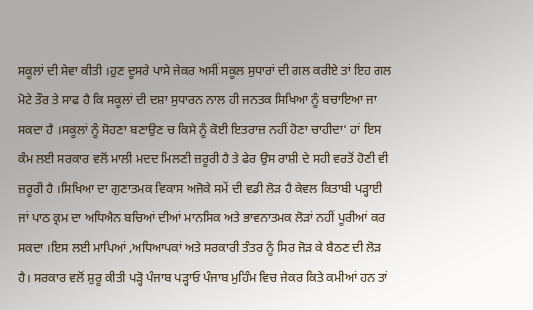ਸਕੂਲਾਂ ਦੀ ਸੇਵਾ ਕੀਤੀ ।ਹੁਣ ਦੂਸਰੇ ਪਾਸੇ ਜੇਕਰ ਅਸੀਂ ਸਕੂਲ ਸੁਧਾਰਾਂ ਦੀ ਗਲ ਕਰੀਏ ਤਾਂ ਇਹ ਗਲ ਮੋਟੇ ਤੌਰ ਤੇ ਸਾਫ ਹੈ ਕਿ ਸਕੂਲਾਂ ਦੀ ਦਸ਼ਾ ਸੁਧਾਰਨ ਨਾਲ ਹੀ ਜਨਤਕ ਸਿਖਿਆ ਨੂੰ ਬਚਾਇਆ ਜਾ ਸਕਦਾ ਹੈ ।ਸਕੂਲਾਂ ਨੂੰ ਸੋਹਣਾ ਬਣਾਉਣ ਚ ਕਿਸੇ ਨੂੰ ਕੋਈ ਇਤਰਾਜ਼ ਨਹੀਂ ਹੋਣਾ ਚਾਹੀਦਾ‘ ਹਾਂ ਇਸ ਕੰਮ ਲਈ ਸਰਕਾਰ ਵਲੋਂ ਮਾਲੀ ਮਦਦ ਮਿਲਣੀ ਜ਼ਰੂਰੀ ਹੈ ਤੇ ਫੇਰ ਉਸ ਰਾਸ਼ੀ ਦੇ ਸਹੀ ਵਰਤੋਂ ਹੋਣੀ ਵੀ ਜ਼ਰੂਰੀ ਹੈ ।ਸਿਖਿਆ ਦਾ ਗੁਣਾਤਮਕ ਵਿਕਾਸ ਅਜੋਕੇ ਸਮੇਂ ਦੀ ਵਡੀ ਲੋੜ ਹੈ ਕੇਵਲ ਕਿਤਾਬੀ ਪੜ੍ਹਾਈ ਜਾਂ ਪਾਠ ਕ੍ਰਮ ਦਾ ਅਧਿਐਨ ਬਚਿਆਂ ਦੀਆਂ ਮਾਨਸਿਕ ਅਤੇ ਭਾਵਨਾਤਮਕ ਲੋੜਾਂ ਨਹੀਂ ਪੂਰੀਆਂ ਕਰ ਸਕਦਾ ।ਇਸ ਲਈ ਮਾਪਿਆਂ ,ਅਧਿਆਪਕਾਂ ਅਤੇ ਸਰਕਾਰੀ ਤੰਤਰ ਨੂੰ ਸਿਰ ਜੋੜ ਕੇ ਬੈਠਣ ਦੀ ਲੋੜ ਹੈ। ਸਰਕਾਰ ਵਲੋਂ ਸ਼ੁਰੂ ਕੀਤੀ ਪੜ੍ਹੋ ਪੰਜਾਬ ਪੜ੍ਹਾਓ ਪੰਜਾਬ ਮੁਹਿੰਮ ਵਿਚ ਜੇਕਰ ਕਿਤੇ ਕਮੀਆਂ ਹਨ ਤਾਂ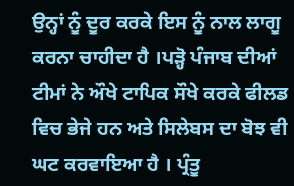ਉਨ੍ਹਾਂ ਨੂੰ ਦੂਰ ਕਰਕੇ ਇਸ ਨੂੰ ਨਾਲ ਲਾਗੂ ਕਰਨਾ ਚਾਹੀਦਾ ਹੈ ।ਪੜ੍ਹੋ ਪੰਜਾਬ ਦੀਆਂ ਟੀਮਾਂ ਨੇ ਔਖੇ ਟਾਪਿਕ ਸੌਖੇ ਕਰਕੇ ਫੀਲਡ ਵਿਚ ਭੇਜੇ ਹਨ ਅਤੇ ਸਿਲੇਬਸ ਦਾ ਬੋਝ ਵੀ ਘਟ ਕਰਵਾਇਆ ਹੈ । ਪ੍ਰੰਤੂ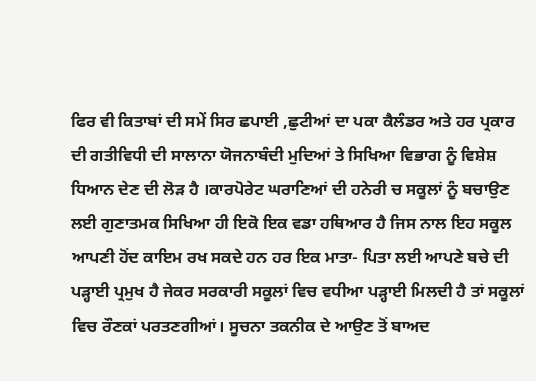ਫਿਰ ਵੀ ਕਿਤਾਬਾਂ ਦੀ ਸਮੇਂ ਸਿਰ ਛਪਾਈ ,ਛੁਟੀਆਂ ਦਾ ਪਕਾ ਕੈਲੰਡਰ ਅਤੇ ਹਰ ਪ੍ਰਕਾਰ ਦੀ ਗਤੀਵਿਧੀ ਦੀ ਸਾਲਾਨਾ ਯੋਜਨਾਬੰਦੀ ਮੁਦਿਆਂ ਤੇ ਸਿਖਿਆ ਵਿਭਾਗ ਨੂੰ ਵਿਸ਼ੇਸ਼ ਧਿਆਨ ਦੇਣ ਦੀ ਲੋੜ ਹੈ ।ਕਾਰਪੋਰੇਟ ਘਰਾਣਿਆਂ ਦੀ ਹਨੇਰੀ ਚ ਸਕੂਲਾਂ ਨੂੰ ਬਚਾਉਣ ਲਈ ਗੁਣਾਤਮਕ ਸਿਖਿਆ ਹੀ ਇਕੋ ਇਕ ਵਡਾ ਹਥਿਆਰ ਹੈ ਜਿਸ ਨਾਲ ਇਹ ਸਕੂਲ ਆਪਣੀ ਹੋਂਦ ਕਾਇਮ ਰਖ ਸਕਦੇ ਹਨ ਹਰ ਇਕ ਮਾਤਾ- ਪਿਤਾ ਲਈ ਆਪਣੇ ਬਚੇ ਦੀ ਪੜ੍ਹਾਈ ਪ੍ਰਮੁਖ ਹੈ ਜੇਕਰ ਸਰਕਾਰੀ ਸਕੂਲਾਂ ਵਿਚ ਵਧੀਆ ਪੜ੍ਹਾਈ ਮਿਲਦੀ ਹੈ ਤਾਂ ਸਕੂਲਾਂ ਵਿਚ ਰੌਣਕਾਂ ਪਰਤਣਗੀਆਂ। ਸੂਚਨਾ ਤਕਨੀਕ ਦੇ ਆਉਣ ਤੋਂ ਬਾਅਦ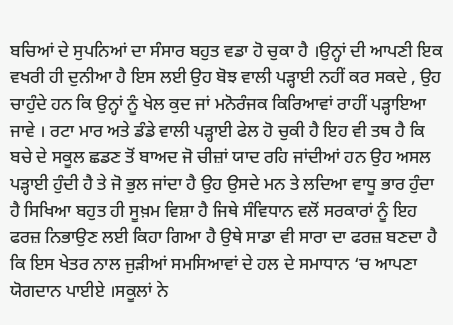ਬਚਿਆਂ ਦੇ ਸੁਪਨਿਆਂ ਦਾ ਸੰਸਾਰ ਬਹੁਤ ਵਡਾ ਹੋ ਚੁਕਾ ਹੈ ।ਉਨ੍ਹਾਂ ਦੀ ਆਪਣੀ ਇਕ ਵਖਰੀ ਹੀ ਦੁਨੀਆ ਹੈ ਇਸ ਲਈ ਉਹ ਬੋਝ ਵਾਲੀ ਪੜ੍ਹਾਈ ਨਹੀਂ ਕਰ ਸਕਦੇ , ਉਹ ਚਾਹੁੰਦੇ ਹਨ ਕਿ ਉਨ੍ਹਾਂ ਨੂੰ ਖੇਲ ਕੁਦ ਜਾਂ ਮਨੋਰੰਜਕ ਕਿਰਿਆਵਾਂ ਰਾਹੀਂ ਪੜ੍ਹਾਇਆ ਜਾਵੇ । ਰਟਾ ਮਾਰ ਅਤੇ ਡੰਡੇ ਵਾਲੀ ਪੜ੍ਹਾਈ ਫੇਲ ਹੋ ਚੁਕੀ ਹੈ ਇਹ ਵੀ ਤਥ ਹੈ ਕਿ ਬਚੇ ਦੇ ਸਕੂਲ ਛਡਣ ਤੋਂ ਬਾਅਦ ਜੋ ਚੀਜ਼ਾਂ ਯਾਦ ਰਹਿ ਜਾਂਦੀਆਂ ਹਨ ਉਹ ਅਸਲ ਪੜ੍ਹਾਈ ਹੁੰਦੀ ਹੈ ਤੇ ਜੋ ਭੁਲ ਜਾਂਦਾ ਹੈ ਉਹ ਉਸਦੇ ਮਨ ਤੇ ਲਦਿਆ ਵਾਧੂ ਭਾਰ ਹੁੰਦਾ ਹੈ ਸਿਖਿਆ ਬਹੁਤ ਹੀ ਸੂਖ਼ਮ ਵਿਸ਼ਾ ਹੈ ਜਿਥੇ ਸੰਵਿਧਾਨ ਵਲੋਂ ਸਰਕਾਰਾਂ ਨੂੰ ਇਹ ਫਰਜ਼ ਨਿਭਾਉਣ ਲਈ ਕਿਹਾ ਗਿਆ ਹੈ ਉਥੇ ਸਾਡਾ ਵੀ ਸਾਰਾ ਦਾ ਫਰਜ਼ ਬਣਦਾ ਹੈ ਕਿ ਇਸ ਖੇਤਰ ਨਾਲ ਜੁੜੀਆਂ ਸਮਸਿਆਵਾਂ ਦੇ ਹਲ ਦੇ ਸਮਾਧਾਨ ‘ਚ ਆਪਣਾ ਯੋਗਦਾਨ ਪਾਈਏ ।ਸਕੂਲਾਂ ਨੇ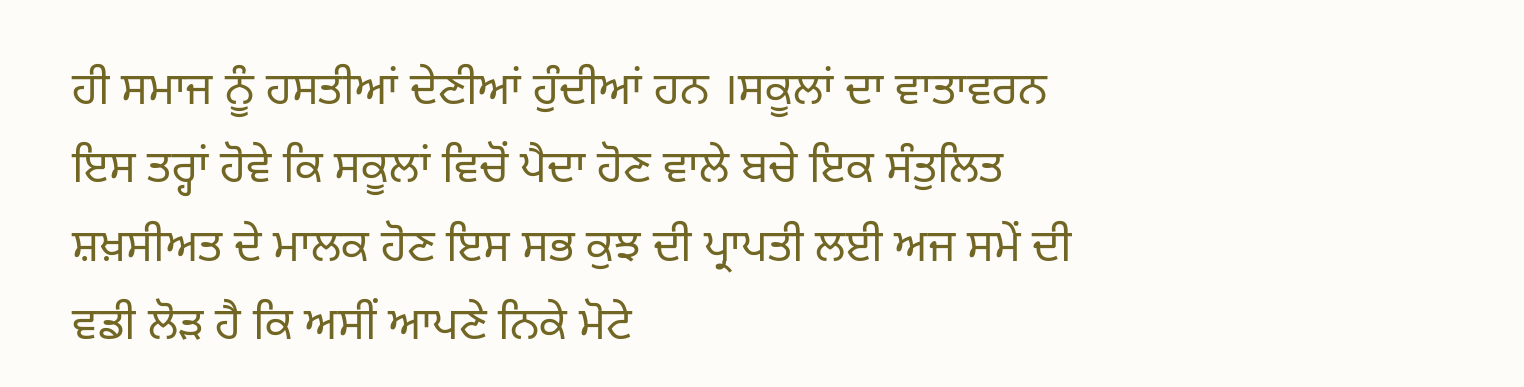ਹੀ ਸਮਾਜ ਨੂੰ ਹਸਤੀਆਂ ਦੇਣੀਆਂ ਹੁੰਦੀਆਂ ਹਨ ।ਸਕੂਲਾਂ ਦਾ ਵਾਤਾਵਰਨ ਇਸ ਤਰ੍ਹਾਂ ਹੋਵੇ ਕਿ ਸਕੂਲਾਂ ਵਿਚੋਂ ਪੈਦਾ ਹੋਣ ਵਾਲੇ ਬਚੇ ਇਕ ਸੰਤੁਲਿਤ ਸ਼ਖ਼ਸੀਅਤ ਦੇ ਮਾਲਕ ਹੋਣ ਇਸ ਸਭ ਕੁਝ ਦੀ ਪ੍ਰਾਪਤੀ ਲਈ ਅਜ ਸਮੇਂ ਦੀ ਵਡੀ ਲੋੜ ਹੈ ਕਿ ਅਸੀਂ ਆਪਣੇ ਨਿਕੇ ਮੋਟੇ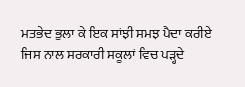ਮਤਭੇਦ ਭੁਲਾ ਕੇ ਇਕ ਸਾਂਝੀ ਸਮਝ ਪੈਦਾ ਕਰੀਏ ਜਿਸ ਨਾਲ ਸਰਕਾਰੀ ਸਕੂਲਾਂ ਵਿਚ ਪੜ੍ਹਦੇ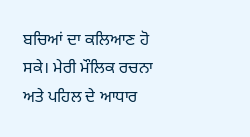ਬਚਿਆਂ ਦਾ ਕਲਿਆਣ ਹੋ ਸਕੇ। ਮੇਰੀ ਮੌਲਿਕ ਰਚਨਾ ਅਤੇ ਪਹਿਲ ਦੇ ਆਧਾਰ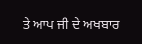ਤੇ ਆਪ ਜੀ ਦੇ ਅਖਬਾਰ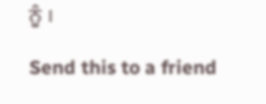ਨੂੰ ।

Send this to a friend